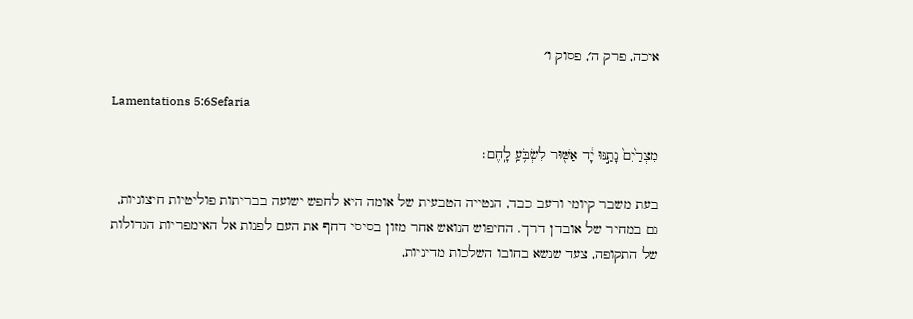איכה, פרק ה׳, פסוק ו׳

Lamentations 5:6Sefaria

מִצְרַ֙יִם֙ נָתַ֣נּוּ יָ֔ד אַשּׁ֖וּר לִשְׂבֹּ֥עַֽ לָֽחֶם׃

בעת משבר קיומי ורעב כבד, הנטייה הטבעית של אומה היא לחפש ישועה בבריתות פוליטיות חיצוניות, גם במחיר של אובדן דרך. החיפוש הנואש אחר מזון בסיסי דחף את העם לפנות אל האימפריות הגדולות של התקופה, צעד שנשא בחובו השלכות מדיניות,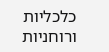כלכליות ורוחניות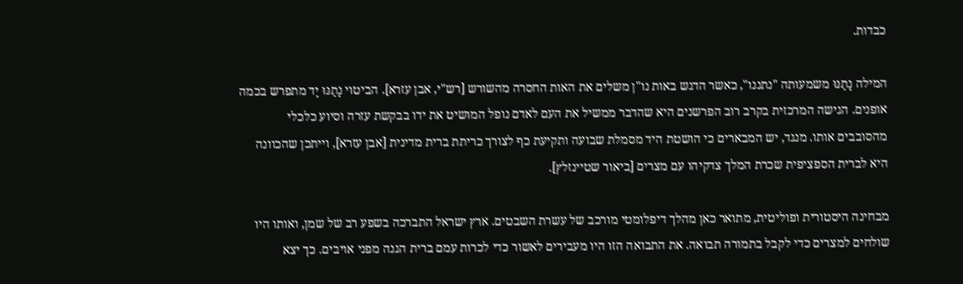כבדות.

המילה נָתַנּוּ משמעותה "נתננו", כאשר הדגש באות נו"ן משלים את האות החסרה מהשורש [רש"י, אבן עזרא]. הביטוי נָתַנּוּ יָד מתפרש בכמה אופנים. הגישה המרכזית בקרב רוב הפרשנים היא שהדבר ממשיל את העם לאדם נופל המושיט את ידו בבקשת עזרה וסיוע כלכלי מהסובבים אותו. מנגד, יש המבארים כי הושטת היד מסמלת שבועה ותקיעת כף לצורך כריתת ברית מדינית [אבן עזרא], וייתכן שהכוונה היא לברית הספציפית שכרת המלך צדקיהו עם מצרים [ביאור שטיינזלץ].

מבחינה היסטורית ופוליטית, מתואר כאן מהלך דיפלומטי מורכב של עשרת השבטים. ארץ ישראל התברכה בשפע רב של שמן, ואותו היו שולחים למצרים כדי לקבל בתמורה תבואה. את התבואה הזו היו מעבירים לאשור כדי לכרות עמם ברית הגנה מפני אויבים. כך יצא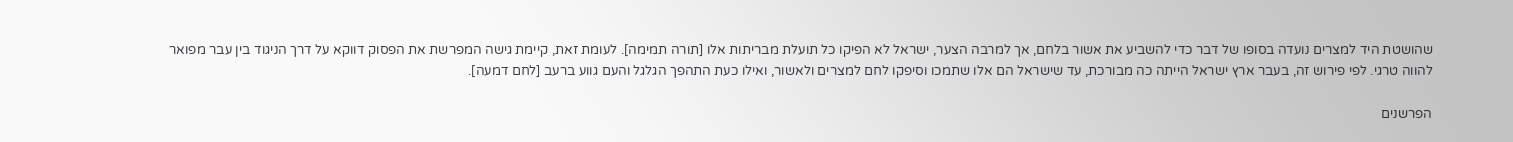שהושטת היד למצרים נועדה בסופו של דבר כדי להשביע את אשור בלחם, אך למרבה הצער, ישראל לא הפיקו כל תועלת מבריתות אלו [תורה תמימה]. לעומת זאת, קיימת גישה המפרשת את הפסוק דווקא על דרך הניגוד בין עבר מפואר להווה טרגי. לפי פירוש זה, בעבר ארץ ישראל הייתה כה מבורכת, עד שישראל הם אלו שתמכו וסיפקו לחם למצרים ולאשור, ואילו כעת התהפך הגלגל והעם גווע ברעב [לחם דמעה].

הפרשנים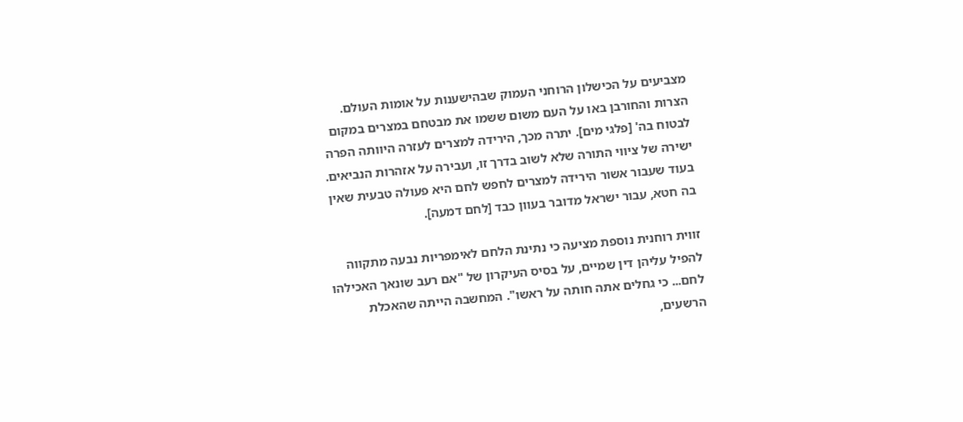מצביעים על הכישלון הרוחני העמוק שבהישענות על אומות העולם. הצרות והחורבן באו על העם משום ששמו את מבטחם במצרים במקום לבטוח בה' [פלגי מים]. יתרה מכך, הירידה למצרים לעזרה היוותה הפרה ישירה של ציווי התורה שלא לשוב בדרך זו, ועבירה על אזהרות הנביאים. בעוד שעבור אשור הירידה למצרים לחפש לחם היא פעולה טבעית שאין בה חטא, עבור ישראל מדובר בעוון כבד [לחם דמעה].

זווית רוחנית נוספת מציעה כי נתינת הלחם לאימפריות נבעה מתקווה להפיל עליהן דין שמיים, על בסיס העיקרון של "אם רעב שונאך האכילהו לחם... כי גחלים אתה חותה על ראשו". המחשבה הייתה שהאכלת הרשעים,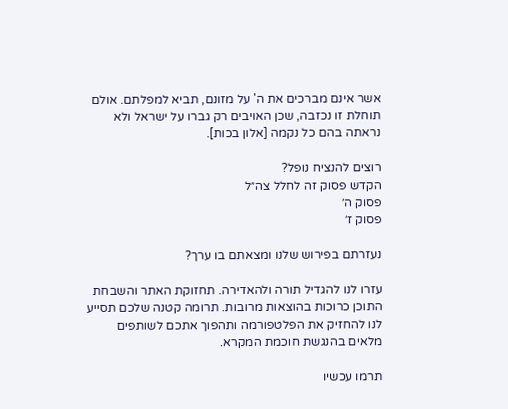אשר אינם מברכים את ה' על מזונם, תביא למפלתם. אולם תוחלת זו נכזבה, שכן האויבים רק גברו על ישראל ולא נראתה בהם כל נקמה [אלון בכות].

רוצים להנציח נופל?
הקדש פסוק זה לחלל צה״ל
פסוק ה׳
פסוק ז׳

נעזרתם בפירוש שלנו ומצאתם בו ערך?

עזרו לנו להגדיל תורה ולהאדירה. תחזוקת האתר והשבחת התוכן כרוכות בהוצאות מרובות. תרומה קטנה שלכם תסייע לנו להחזיק את הפלטפורמה ותהפוך אתכם לשותפים מלאים בהנגשת חוכמת המקרא.

תרמו עכשיו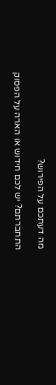מה דעתכם על הפירוש?

התחברתם? יש לכם חידוש או הארה על הפסוק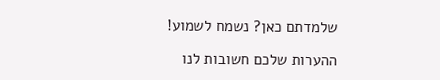שלמדתם כאן? נשמח לשמוע!

ההערות שלכם חשובות לנו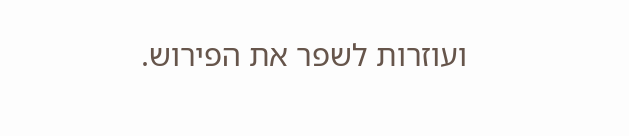ועוזרות לשפר את הפירוש.